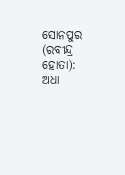ସୋନପୁର (ରବୀନ୍ଦ୍ର ହୋତା): ଅଧା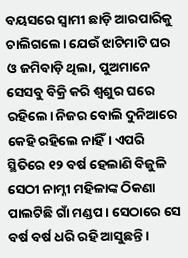ବୟସରେ ସ୍ୱାମୀ ଛାଡ଼ି ଆରପାରିକୁ ଚାଲିଗଲେ। ଯେଉଁ ଝାଟିମାଟି ଘର ଓ ଜମିବାଡ଼ି ଥିଲା, ପୁଅମାନେ ସେସବୁ ବିକ୍ରି କରି ଶ୍ୱଶୁର ଘରେ ରହିଲେ। ନିଜର ବୋଲି ଦୁନିଆରେ କେହି ରହିଲେ ନାହିଁ। ଏପରି ସ୍ଥିତିରେ ୧୨ ବର୍ଷ ହେଲାଣି ବିଜୁଳି ସେଠୀ ନାମ୍ନୀ ମହିଳାଙ୍କ ଠିକଣା ପାଲଟିଛି ଗାଁ ମଣ୍ଡପ। ସେଠାରେ ସେ ବର୍ଷ ବର୍ଷ ଧରି ରହି ଆସୁଛନ୍ତି।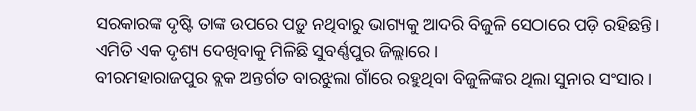ସରକାରଙ୍କ ଦୃଷ୍ଟି ତାଙ୍କ ଉପରେ ପଡ଼ୁ ନଥିବାରୁ ଭାଗ୍ୟକୁ ଆଦରି ବିଜୁଳି ସେଠାରେ ପଡ଼ି ରହିଛନ୍ତି। ଏମିତି ଏକ ଦୃଶ୍ୟ ଦେଖିବାକୁ ମିଳିଛି ସୁବର୍ଣ୍ଣପୁର ଜିଲ୍ଲାରେ।
ବୀରମହାରାଜପୁର ବ୍ଲକ ଅନ୍ତର୍ଗତ ବାରଝୁଲା ଗାଁରେ ରହୁଥିବା ବିଜୁଳିଙ୍କର ଥିଲା ସୁନାର ସଂସାର।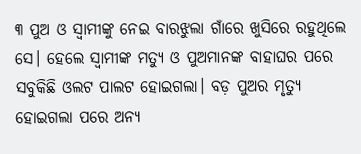୩ ପୁଅ ଓ ସ୍ୱାମୀଙ୍କୁ ନେଇ ବାରଝୁଲା ଗାଁରେ ଖୁସିରେ ରହୁଥିଲେ ସେ। ହେଲେ ସ୍ୱାମୀଙ୍କ ମତ୍ୟୁ ଓ ପୁଅମାନଙ୍କ ବାହାଘର ପରେ ସବୁକିଛି ଓଲଟ ପାଲଟ ହୋଇଗଲା। ବଡ଼ ପୁଅର ମୃତ୍ୟୁ ହୋଇଗଲା ପରେ ଅନ୍ୟ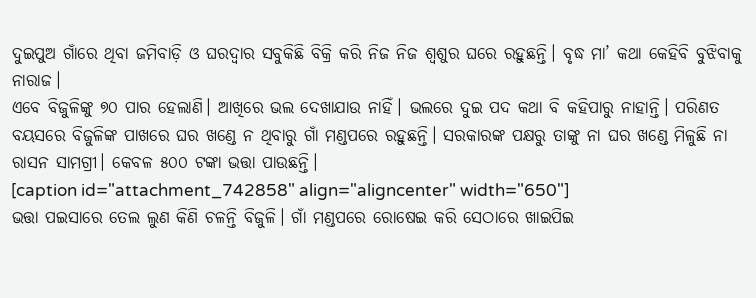ଦୁଇପୁଅ ଗାଁରେ ଥିବା ଜମିବାଡ଼ି ଓ ଘରଦ୍ୱାର ସବୁକିଛି ବିକ୍ରି କରି ନିଜ ନିଜ ଶ୍ୱଶୁର ଘରେ ରହୁଛନ୍ତି। ବୃଦ୍ଧ ମା’ କଥା କେହିବି ବୁଝିବାକୁ ନାରାଜ।
ଏବେ ବିଜୁଳିଙ୍କୁ ୭୦ ପାର ହେଲାଣି। ଆଖିରେ ଭଲ ଦେଖାଯାଉ ନାହିଁ। ଭଲରେ ଦୁଇ ପଦ କଥା ବି କହିପାରୁ ନାହାନ୍ତି। ପରିଣତ ବୟସରେ ବିଜୁଳିଙ୍କ ପାଖରେ ଘର ଖଣ୍ଡେ ନ ଥିବାରୁ ଗାଁ ମଣ୍ଡପରେ ରହୁଛନ୍ତି। ସରକାରଙ୍କ ପକ୍ଷରୁ ତାଙ୍କୁ ନା ଘର ଖଣ୍ଡେ ମିଳୁଛି ନା ରାସନ ସାମଗ୍ରୀ। କେବଳ ୫୦୦ ଟଙ୍କା ଭତ୍ତା ପାଉଛନ୍ତି।
[caption id="attachment_742858" align="aligncenter" width="650"]
ଭତ୍ତା ପଇସାରେ ତେଲ ଲୁଣ କିଣି ଚଳନ୍ତି ବିଜୁଳି। ଗାଁ ମଣ୍ଡପରେ ରୋଷେଇ କରି ସେଠାରେ ଖାଇପିଇ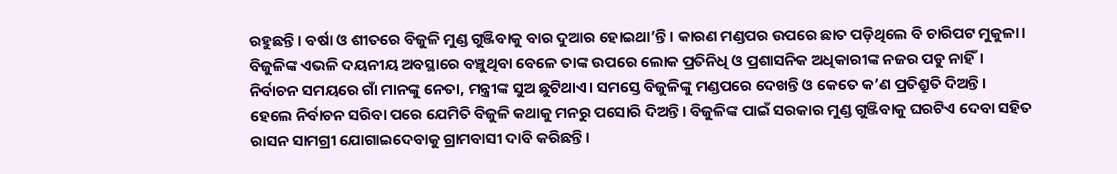ରହୁଛନ୍ତି। ବର୍ଷା ଓ ଶୀତରେ ବିଜୁଳି ମୁଣ୍ଡ ଗୁଞ୍ଜିବାକୁ ବାର ଦୁଆର ହୋଇଥା’ନ୍ତି। କାରଣ ମଣ୍ଡପର ଉପରେ ଛାତ ପଡ଼ିଥିଲେ ବି ଚାରିପଟ ମୁକୁଳା। ବିଜୁଳିଙ୍କ ଏଭଳି ଦୟନୀୟ ଅବସ୍ଥାରେ ବଞ୍ଚୁଥିବା ବେଳେ ତାଙ୍କ ଉପରେ ଲୋକ ପ୍ରତିନିଧି ଓ ପ୍ରଶାସନିକ ଅଧିକାରୀଙ୍କ ନଜର ପଡୁ ନାହିଁ।
ନିର୍ବାଚନ ସମୟରେ ଗାଁ ମାନଙ୍କୁ ନେତା, ମନ୍ତ୍ରୀଙ୍କ ସୁଅ ଛୁଟିଥାଏ। ସମସ୍ତେ ବିଜୁଳିଙ୍କୁ ମଣ୍ଡପରେ ଦେଖନ୍ତି ଓ କେତେ କ’ଣ ପ୍ରତିଶ୍ରୁତି ଦିଅନ୍ତି। ହେଲେ ନିର୍ବାଚନ ସରିବା ପରେ ଯେମିତି ବିଜୁଳି କଥାକୁ ମନରୁ ପସୋରି ଦିଅନ୍ତି। ବିଜୁଳିଙ୍କ ପାଇଁ ସରକାର ମୁଣ୍ଡ ଗୁଞ୍ଜିବାକୁ ଘରଟିଏ ଦେବା ସହିତ ରାସନ ସାମଗ୍ରୀ ଯୋଗାଇଦେବାକୁ ଗ୍ରାମବାସୀ ଦାବି କରିଛନ୍ତି।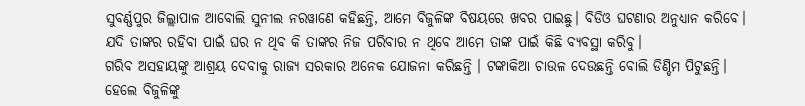ସୁବର୍ଣ୍ଣପୁର ଜିଲ୍ଲାପାଳ ଆବୋଲି ସୁନୀଲ ନରୱାଣେ କହିଛନ୍ତି, ଆମେ ବିଜୁଳିଙ୍କ ବିଷୟରେ ଖବର ପାଇଛୁ। ବିଡିଓ ଘଟଣାର ଅନୁଧ୍ୟାନ କରିବେ। ଯଦି ତାଙ୍କର ରହିବା ପାଇଁ ଘର ନ ଥିବ କି ତାଙ୍କର ନିଜ ପରିବାର ନ ଥିବେ ଆମେ ତାଙ୍କ ପାଇଁ କିଛି ବ୍ୟବସ୍ଥା କରିବୁ।
ଗରିବ ଅସହାୟଙ୍କୁ ଆଶ୍ରୟ ଦେବାକୁ ରାଜ୍ୟ ସରକାର ଅନେକ ଯୋଜନା କରିଛନ୍ତି । ଟଙ୍କାକିଆ ଚାଉଳ ଦେଉଛନ୍ତି ବୋଲି ଡିଣ୍ଡିମ ପିଟୁଛନ୍ତି। ହେଲେ ବିଜୁଳିଙ୍କୁ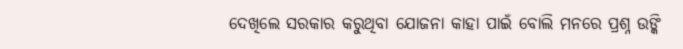ଦେଖିଲେ ସରକାର କରୁଥିବା ଯୋଜନା କାହା ପାଇଁ ବୋଲି ମନରେ ପ୍ରଶ୍ନ ଉଙ୍କି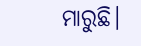ମାରୁଛି।